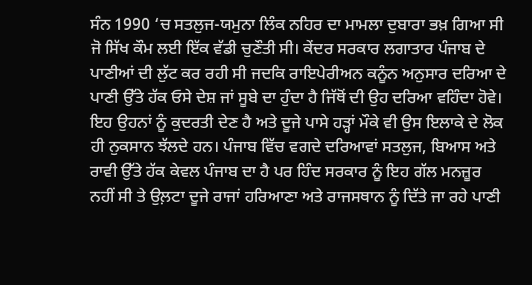ਸੰਨ 1990 ‘ਚ ਸਤਲੁਜ-ਯਮੁਨਾ ਲਿੰਕ ਨਹਿਰ ਦਾ ਮਾਮਲਾ ਦੁਬਾਰਾ ਭਖ਼ ਗਿਆ ਸੀ ਜੋ ਸਿੱਖ ਕੌਮ ਲਈ ਇੱਕ ਵੱਡੀ ਚੁਣੌਤੀ ਸੀ। ਕੇਂਦਰ ਸਰਕਾਰ ਲਗਾਤਾਰ ਪੰਜਾਬ ਦੇ ਪਾਣੀਆਂ ਦੀ ਲੁੱਟ ਕਰ ਰਹੀ ਸੀ ਜਦਕਿ ਰਾਇਪੇਰੀਅਨ ਕਨੂੰਨ ਅਨੁਸਾਰ ਦਰਿਆ ਦੇ ਪਾਣੀ ਉੱਤੇ ਹੱਕ ਓਸੇ ਦੇਸ਼ ਜਾਂ ਸੂਬੇ ਦਾ ਹੁੰਦਾ ਹੈ ਜਿੱਥੋਂ ਦੀ ਉਹ ਦਰਿਆ ਵਹਿੰਦਾ ਹੋਵੇ। ਇਹ ਉਹਨਾਂ ਨੂੰ ਕੁਦਰਤੀ ਦੇਣ ਹੈ ਅਤੇ ਦੂਜੇ ਪਾਸੇ ਹੜ੍ਹਾਂ ਮੌਕੇ ਵੀ ਉਸ ਇਲਾਕੇ ਦੇ ਲੋਕ ਹੀ ਨੁਕਸਾਨ ਝੱਲਦੇ ਹਨ। ਪੰਜਾਬ ਵਿੱਚ ਵਗਦੇ ਦਰਿਆਵਾਂ ਸਤਲੁਜ, ਬਿਆਸ ਅਤੇ ਰਾਵੀ ਉੱਤੇ ਹੱਕ ਕੇਵਲ ਪੰਜਾਬ ਦਾ ਹੈ ਪਰ ਹਿੰਦ ਸਰਕਾਰ ਨੂੰ ਇਹ ਗੱਲ ਮਨਜ਼ੂਰ ਨਹੀਂ ਸੀ ਤੇ ਉਲ਼ਟਾ ਦੂਜੇ ਰਾਜਾਂ ਹਰਿਆਣਾ ਅਤੇ ਰਾਜਸਥਾਨ ਨੂੰ ਦਿੱਤੇ ਜਾ ਰਹੇ ਪਾਣੀ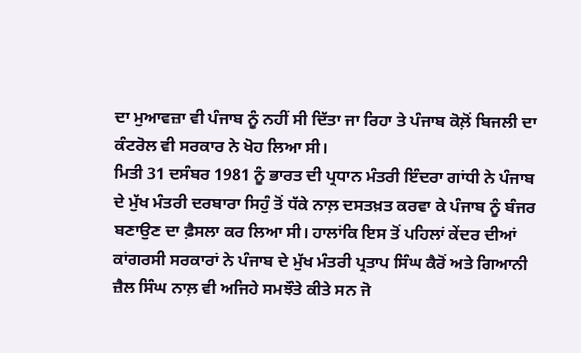ਦਾ ਮੁਆਵਜ਼ਾ ਵੀ ਪੰਜਾਬ ਨੂੰ ਨਹੀਂ ਸੀ ਦਿੱਤਾ ਜਾ ਰਿਹਾ ਤੇ ਪੰਜਾਬ ਕੋਲ਼ੋਂ ਬਿਜਲੀ ਦਾ ਕੰਟਰੋਲ ਵੀ ਸਰਕਾਰ ਨੇ ਖੋਹ ਲਿਆ ਸੀ।
ਮਿਤੀ 31 ਦਸੰਬਰ 1981 ਨੂੰ ਭਾਰਤ ਦੀ ਪ੍ਰਧਾਨ ਮੰਤਰੀ ਇੰਦਰਾ ਗਾਂਧੀ ਨੇ ਪੰਜਾਬ ਦੇ ਮੁੱਖ ਮੰਤਰੀ ਦਰਬਾਰਾ ਸਿਹੁੰ ਤੋਂ ਧੱਕੇ ਨਾਲ਼ ਦਸਤਖ਼ਤ ਕਰਵਾ ਕੇ ਪੰਜਾਬ ਨੂੰ ਬੰਜਰ ਬਣਾਉਣ ਦਾ ਫ਼ੈਸਲਾ ਕਰ ਲਿਆ ਸੀ। ਹਾਲਾਂਕਿ ਇਸ ਤੋਂ ਪਹਿਲਾਂ ਕੇਂਦਰ ਦੀਆਂ ਕਾਂਗਰਸੀ ਸਰਕਾਰਾਂ ਨੇ ਪੰਜਾਬ ਦੇ ਮੁੱਖ ਮੰਤਰੀ ਪ੍ਰਤਾਪ ਸਿੰਘ ਕੈਰੋਂ ਅਤੇ ਗਿਆਨੀ ਜ਼ੈਲ ਸਿੰਘ ਨਾਲ਼ ਵੀ ਅਜਿਹੇ ਸਮਝੌਤੇ ਕੀਤੇ ਸਨ ਜੋ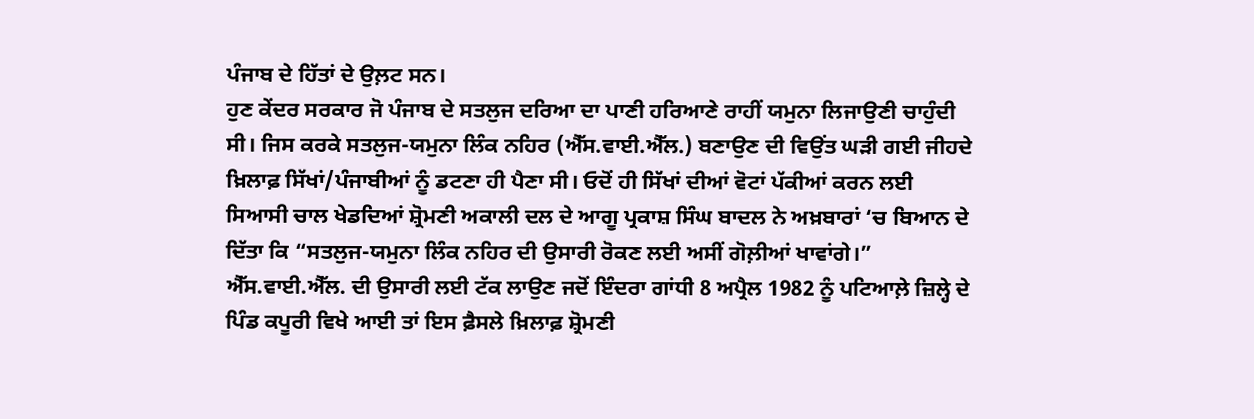ਪੰਜਾਬ ਦੇ ਹਿੱਤਾਂ ਦੇ ਉਲ਼ਟ ਸਨ।
ਹੁਣ ਕੇਂਦਰ ਸਰਕਾਰ ਜੋ ਪੰਜਾਬ ਦੇ ਸਤਲੁਜ ਦਰਿਆ ਦਾ ਪਾਣੀ ਹਰਿਆਣੇ ਰਾਹੀਂ ਯਮੁਨਾ ਲਿਜਾਉਣੀ ਚਾਹੁੰਦੀ ਸੀ। ਜਿਸ ਕਰਕੇ ਸਤਲੁਜ-ਯਮੁਨਾ ਲਿੰਕ ਨਹਿਰ (ਐੱਸ.ਵਾਈ.ਐੱਲ.) ਬਣਾਉਣ ਦੀ ਵਿਉਂਤ ਘੜੀ ਗਈ ਜੀਹਦੇ ਖ਼ਿਲਾਫ਼ ਸਿੱਖਾਂ/ਪੰਜਾਬੀਆਂ ਨੂੰ ਡਟਣਾ ਹੀ ਪੈਣਾ ਸੀ। ਓਦੋਂ ਹੀ ਸਿੱਖਾਂ ਦੀਆਂ ਵੋਟਾਂ ਪੱਕੀਆਂ ਕਰਨ ਲਈ ਸਿਆਸੀ ਚਾਲ ਖੇਡਦਿਆਂ ਸ਼੍ਰੋਮਣੀ ਅਕਾਲੀ ਦਲ ਦੇ ਆਗੂ ਪ੍ਰਕਾਸ਼ ਸਿੰਘ ਬਾਦਲ ਨੇ ਅਖ਼ਬਾਰਾਂ ‘ਚ ਬਿਆਨ ਦੇ ਦਿੱਤਾ ਕਿ “ਸਤਲੁਜ-ਯਮੁਨਾ ਲਿੰਕ ਨਹਿਰ ਦੀ ਉਸਾਰੀ ਰੋਕਣ ਲਈ ਅਸੀਂ ਗੋਲ਼ੀਆਂ ਖਾਵਾਂਗੇ।”
ਐੱਸ.ਵਾਈ.ਐੱਲ. ਦੀ ਉਸਾਰੀ ਲਈ ਟੱਕ ਲਾਉਣ ਜਦੋਂ ਇੰਦਰਾ ਗਾਂਧੀ 8 ਅਪ੍ਰੈਲ 1982 ਨੂੰ ਪਟਿਆਲ਼ੇ ਜ਼ਿਲ੍ਹੇ ਦੇ ਪਿੰਡ ਕਪੂਰੀ ਵਿਖੇ ਆਈ ਤਾਂ ਇਸ ਫ਼ੈਸਲੇ ਖ਼ਿਲਾਫ਼ ਸ਼੍ਰੋਮਣੀ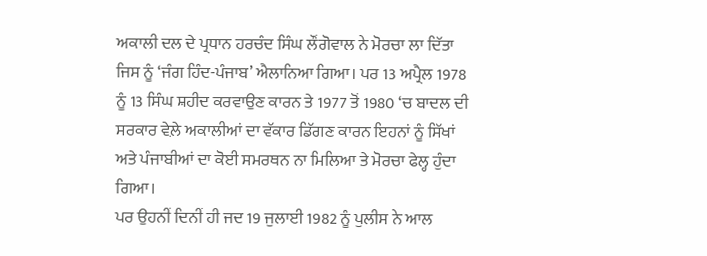ਅਕਾਲੀ ਦਲ ਦੇ ਪ੍ਰਧਾਨ ਹਰਚੰਦ ਸਿੰਘ ਲੌਂਗੋਵਾਲ ਨੇ ਮੋਰਚਾ ਲਾ ਦਿੱਤਾ ਜਿਸ ਨੂੰ ‘ਜੰਗ ਹਿੰਦ-ਪੰਜਾਬ’ ਐਲਾਨਿਆ ਗਿਆ। ਪਰ 13 ਅਪ੍ਰੈਲ 1978 ਨੂੰ 13 ਸਿੰਘ ਸ਼ਹੀਦ ਕਰਵਾਉਣ ਕਾਰਨ ਤੇ 1977 ਤੋਂ 1980 ‘ਚ ਬਾਦਲ ਦੀ ਸਰਕਾਰ ਵੇਲ਼ੇ ਅਕਾਲੀਆਂ ਦਾ ਵੱਕਾਰ ਡਿੱਗਣ ਕਾਰਨ ਇਹਨਾਂ ਨੂੰ ਸਿੱਖਾਂ ਅਤੇ ਪੰਜਾਬੀਆਂ ਦਾ ਕੋਈ ਸਮਰਥਨ ਨਾ ਮਿਲਿਆ ਤੇ ਮੋਰਚਾ ਫੇਲ੍ਹ ਹੁੰਦਾ ਗਿਆ।
ਪਰ ਉਹਨੀਂ ਦਿਨੀਂ ਹੀ ਜਦ 19 ਜੁਲਾਈ 1982 ਨੂੰ ਪੁਲੀਸ ਨੇ ਆਲ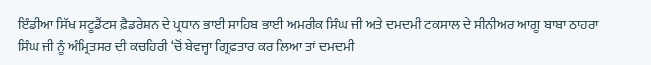ਇੰਡੀਆ ਸਿੱਖ ਸਟੂਡੈਂਟਸ ਫ਼ੈਡਰੇਸ਼ਨ ਦੇ ਪ੍ਰਧਾਨ ਭਾਈ ਸਾਹਿਬ ਭਾਈ ਅਮਰੀਕ ਸਿੰਘ ਜੀ ਅਤੇ ਦਮਦਮੀ ਟਕਸਾਲ ਦੇ ਸੀਨੀਅਰ ਆਗੂ ਬਾਬਾ ਠਾਹਰਾ ਸਿੰਘ ਜੀ ਨੂੰ ਅੰਮ੍ਰਿਤਸਰ ਦੀ ਕਚਹਿਰੀ ‘ਚੋਂ ਬੇਵਜ੍ਹਾ ਗ੍ਰਿਫ਼ਤਾਰ ਕਰ ਲਿਆ ਤਾਂ ਦਮਦਮੀ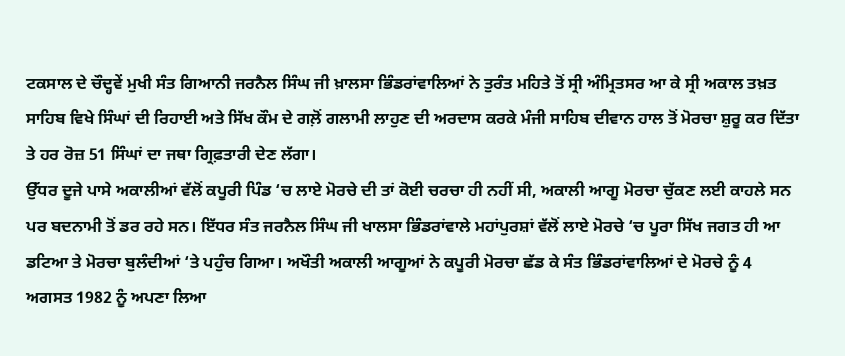ਟਕਸਾਲ ਦੇ ਚੌਦ੍ਹਵੇਂ ਮੁਖੀ ਸੰਤ ਗਿਆਨੀ ਜਰਨੈਲ ਸਿੰਘ ਜੀ ਖ਼ਾਲਸਾ ਭਿੰਡਰਾਂਵਾਲਿਆਂ ਨੇ ਤੁਰੰਤ ਮਹਿਤੇ ਤੋਂ ਸ੍ਰੀ ਅੰਮ੍ਰਿਤਸਰ ਆ ਕੇ ਸ੍ਰੀ ਅਕਾਲ ਤਖ਼ਤ ਸਾਹਿਬ ਵਿਖੇ ਸਿੰਘਾਂ ਦੀ ਰਿਹਾਈ ਅਤੇ ਸਿੱਖ ਕੌਮ ਦੇ ਗਲ਼ੋਂ ਗਲਾਮੀ ਲਾਹੁਣ ਦੀ ਅਰਦਾਸ ਕਰਕੇ ਮੰਜੀ ਸਾਹਿਬ ਦੀਵਾਨ ਹਾਲ ਤੋਂ ਮੋਰਚਾ ਸ਼ੁਰੂ ਕਰ ਦਿੱਤਾ ਤੇ ਹਰ ਰੋਜ਼ 51 ਸਿੰਘਾਂ ਦਾ ਜਥਾ ਗ੍ਰਿਫ਼ਤਾਰੀ ਦੇਣ ਲੱਗਾ।
ਉੱਧਰ ਦੂਜੇ ਪਾਸੇ ਅਕਾਲੀਆਂ ਵੱਲੋਂ ਕਪੂਰੀ ਪਿੰਡ ‘ਚ ਲਾਏ ਮੋਰਚੇ ਦੀ ਤਾਂ ਕੋਈ ਚਰਚਾ ਹੀ ਨਹੀਂ ਸੀ, ਅਕਾਲੀ ਆਗੂ ਮੋਰਚਾ ਚੁੱਕਣ ਲਈ ਕਾਹਲੇ ਸਨ ਪਰ ਬਦਨਾਮੀ ਤੋਂ ਡਰ ਰਹੇ ਸਨ। ਇੱਧਰ ਸੰਤ ਜਰਨੈਲ ਸਿੰਘ ਜੀ ਖਾਲਸਾ ਭਿੰਡਰਾਂਵਾਲੇ ਮਹਾਂਪੁਰਸ਼ਾਂ ਵੱਲੋਂ ਲਾਏ ਮੋਰਚੇ ‘ਚ ਪੂਰਾ ਸਿੱਖ ਜਗਤ ਹੀ ਆ ਡਟਿਆ ਤੇ ਮੋਰਚਾ ਬੁਲੰਦੀਆਂ ‘ਤੇ ਪਹੁੰਚ ਗਿਆ। ਅਖੌਤੀ ਅਕਾਲੀ ਆਗੂਆਂ ਨੇ ਕਪੂਰੀ ਮੋਰਚਾ ਛੱਡ ਕੇ ਸੰਤ ਭਿੰਡਰਾਂਵਾਲਿਆਂ ਦੇ ਮੋਰਚੇ ਨੂੰ 4 ਅਗਸਤ 1982 ਨੂੰ ਅਪਣਾ ਲਿਆ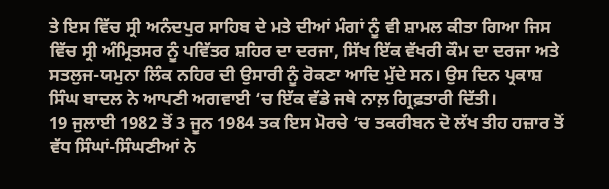ਤੇ ਇਸ ਵਿੱਚ ਸ੍ਰੀ ਅਨੰਦਪੁਰ ਸਾਹਿਬ ਦੇ ਮਤੇ ਦੀਆਂ ਮੰਗਾਂ ਨੂੰ ਵੀ ਸ਼ਾਮਲ ਕੀਤਾ ਗਿਆ ਜਿਸ ਵਿੱਚ ਸ੍ਰੀ ਅੰਮ੍ਰਿਤਸਰ ਨੂੰ ਪਵਿੱਤਰ ਸ਼ਹਿਰ ਦਾ ਦਰਜਾ, ਸਿੱਖ ਇੱਕ ਵੱਖਰੀ ਕੌਮ ਦਾ ਦਰਜਾ ਅਤੇ ਸਤਲੁਜ-ਯਮੁਨਾ ਲਿੰਕ ਨਹਿਰ ਦੀ ਉਸਾਰੀ ਨੂੰ ਰੋਕਣਾ ਆਦਿ ਮੁੱਦੇ ਸਨ। ਉਸ ਦਿਨ ਪ੍ਰਕਾਸ਼ ਸਿੰਘ ਬਾਦਲ ਨੇ ਆਪਣੀ ਅਗਵਾਈ ‘ਚ ਇੱਕ ਵੱਡੇ ਜਥੇ ਨਾਲ਼ ਗ੍ਰਿਫ਼ਤਾਰੀ ਦਿੱਤੀ।
19 ਜੁਲਾਈ 1982 ਤੋਂ 3 ਜੂਨ 1984 ਤਕ ਇਸ ਮੋਰਚੇ ‘ਚ ਤਕਰੀਬਨ ਦੋ ਲੱਖ ਤੀਹ ਹਜ਼ਾਰ ਤੋਂ ਵੱਧ ਸਿੰਘਾਂ-ਸਿੰਘਣੀਆਂ ਨੇ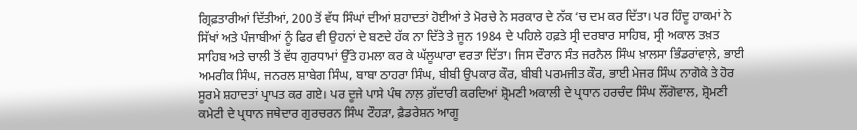ਗ੍ਰਿਫ਼ਤਾਰੀਆਂ ਦਿੱਤੀਆਂ, 200 ਤੋਂ ਵੱਧ ਸਿੰਘਾਂ ਦੀਆਂ ਸ਼ਹਾਦਤਾਂ ਹੋਈਆਂ ਤੇ ਮੋਰਚੇ ਨੇ ਸਰਕਾਰ ਦੇ ਨੱਕ ‘ਚ ਦਮ ਕਰ ਦਿੱਤਾ। ਪਰ ਹਿੰਦੂ ਹਾਕਮਾਂ ਨੇ ਸਿੱਖਾਂ ਅਤੇ ਪੰਜਾਬੀਆਂ ਨੂੰ ਫਿਰ ਵੀ ਉਹਨਾਂ ਦੇ ਬਣਦੇ ਹੱਕ ਨਾ ਦਿੱਤੇ ਤੇ ਜੂਨ 1984 ਦੇ ਪਹਿਲੇ ਹਫ਼ਤੇ ਸ੍ਰੀ ਦਰਬਾਰ ਸਾਹਿਬ, ਸ੍ਰੀ ਅਕਾਲ ਤਖ਼ਤ ਸਾਹਿਬ ਅਤੇ ਚਾਲੀ ਤੋਂ ਵੱਧ ਗੁਰਧਾਮਾਂ ਉੱਤੇ ਹਮਲਾ ਕਰ ਕੇ ਘੱਲੂਘਾਰਾ ਵਰਤਾ ਦਿੱਤਾ। ਜਿਸ ਦੌਰਾਨ ਸੰਤ ਜਰਨੈਲ ਸਿੰਘ ਖ਼ਾਲਸਾ ਭਿੰਡਰਾਂਵਾਲ਼ੇ, ਭਾਈ ਅਮਰੀਕ ਸਿੰਘ, ਜਨਰਲ ਸ਼ਾਬੇਗ ਸਿੰਘ, ਬਾਬਾ ਠਾਹਰਾ ਸਿੰਘ, ਬੀਬੀ ਉਪਕਾਰ ਕੌਰ, ਬੀਬੀ ਪਰਮਜੀਤ ਕੌਰ, ਭਾਈ ਮੇਜਰ ਸਿੰਘ ਨਾਗੋਕੇ ਤੇ ਹੋਰ ਸੂਰਮੇ ਸ਼ਹਾਦਤਾਂ ਪ੍ਰਾਪਤ ਕਰ ਗਏ। ਪਰ ਦੂਜੇ ਪਾਸੇ ਪੰਥ ਨਾਲ਼ ਗ਼ੱਦਾਰੀ ਕਰਦਿਆਂ ਸ਼੍ਰੋਮਣੀ ਅਕਾਲੀ ਦੇ ਪ੍ਰਧਾਨ ਹਰਚੰਦ ਸਿੰਘ ਲੌਂਗੋਵਾਲ, ਸ਼੍ਰੋਮਣੀ ਕਮੇਟੀ ਦੇ ਪ੍ਰਧਾਨ ਜਥੇਦਾਰ ਗੁਰਚਰਨ ਸਿੰਘ ਟੌਹੜਾ, ਫ਼ੈਡਰੇਸ਼ਨ ਆਗੂ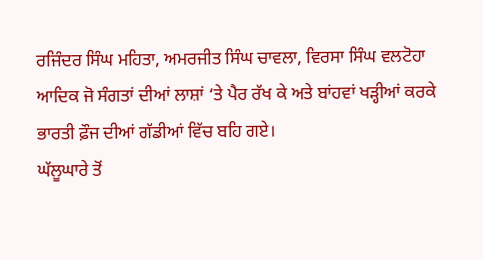ਰਜਿੰਦਰ ਸਿੰਘ ਮਹਿਤਾ, ਅਮਰਜੀਤ ਸਿੰਘ ਚਾਵਲਾ, ਵਿਰਸਾ ਸਿੰਘ ਵਲਟੋਹਾ ਆਦਿਕ ਜੋ ਸੰਗਤਾਂ ਦੀਆਂ ਲਾਸ਼ਾਂ ‘ਤੇ ਪੈਰ ਰੱਖ ਕੇ ਅਤੇ ਬਾਂਹਵਾਂ ਖੜ੍ਹੀਆਂ ਕਰਕੇ ਭਾਰਤੀ ਫ਼ੌਜ ਦੀਆਂ ਗੱਡੀਆਂ ਵਿੱਚ ਬਹਿ ਗਏ।
ਘੱਲੂਘਾਰੇ ਤੋਂ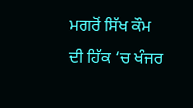ਮਗਰੋਂ ਸਿੱਖ ਕੌਮ ਦੀ ਹਿੱਕ ‘ਚ ਖੰਜਰ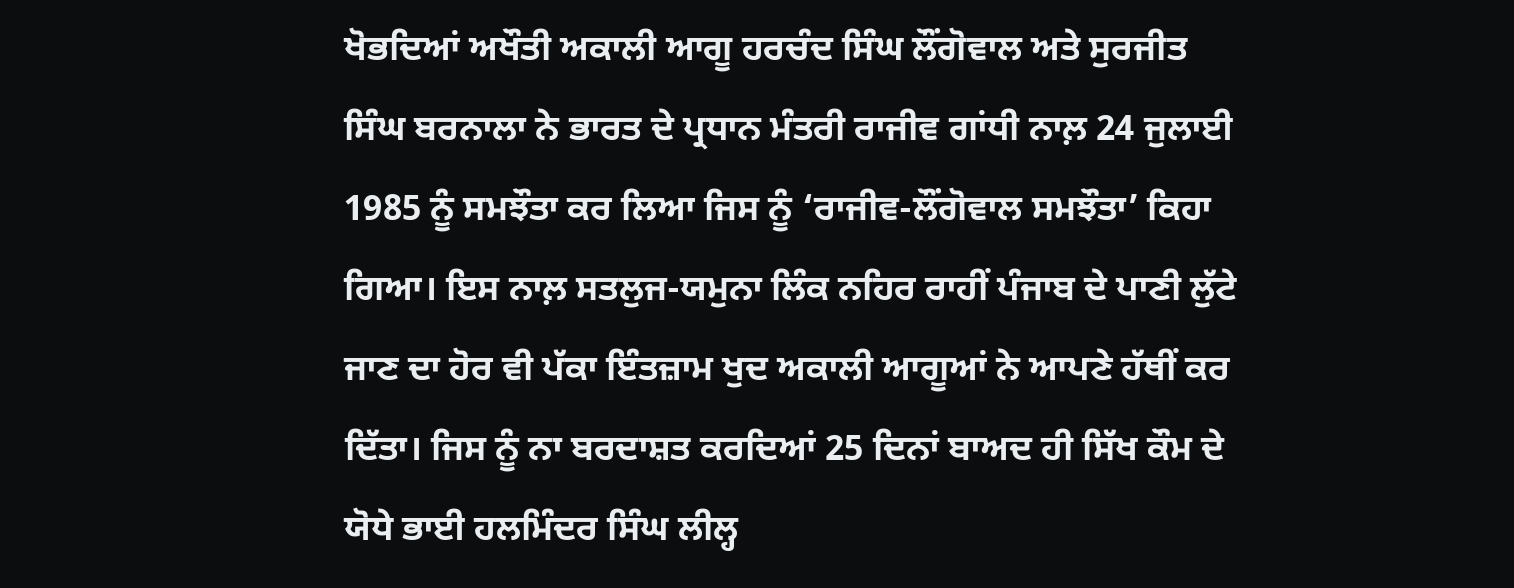ਖੋਭਦਿਆਂ ਅਖੌਤੀ ਅਕਾਲੀ ਆਗੂ ਹਰਚੰਦ ਸਿੰਘ ਲੌਂਗੋਵਾਲ ਅਤੇ ਸੁਰਜੀਤ ਸਿੰਘ ਬਰਨਾਲਾ ਨੇ ਭਾਰਤ ਦੇ ਪ੍ਰਧਾਨ ਮੰਤਰੀ ਰਾਜੀਵ ਗਾਂਧੀ ਨਾਲ਼ 24 ਜੁਲਾਈ 1985 ਨੂੰ ਸਮਝੌਤਾ ਕਰ ਲਿਆ ਜਿਸ ਨੂੰ ‘ਰਾਜੀਵ-ਲੌਂਗੋਵਾਲ ਸਮਝੌਤਾ’ ਕਿਹਾ ਗਿਆ। ਇਸ ਨਾਲ਼ ਸਤਲੁਜ-ਯਮੁਨਾ ਲਿੰਕ ਨਹਿਰ ਰਾਹੀਂ ਪੰਜਾਬ ਦੇ ਪਾਣੀ ਲੁੱਟੇ ਜਾਣ ਦਾ ਹੋਰ ਵੀ ਪੱਕਾ ਇੰਤਜ਼ਾਮ ਖੁਦ ਅਕਾਲੀ ਆਗੂਆਂ ਨੇ ਆਪਣੇ ਹੱਥੀਂ ਕਰ ਦਿੱਤਾ। ਜਿਸ ਨੂੰ ਨਾ ਬਰਦਾਸ਼ਤ ਕਰਦਿਆਂ 25 ਦਿਨਾਂ ਬਾਅਦ ਹੀ ਸਿੱਖ ਕੌਮ ਦੇ ਯੋਧੇ ਭਾਈ ਹਲਮਿੰਦਰ ਸਿੰਘ ਲੀਲ੍ਹ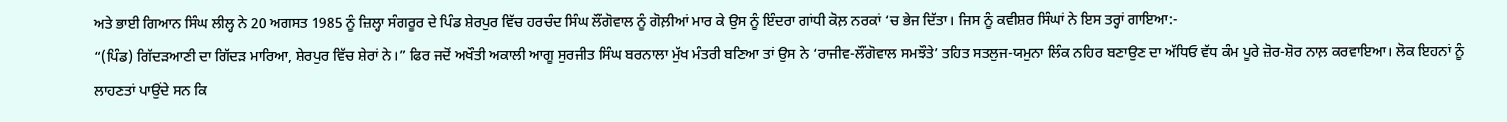ਅਤੇ ਭਾਈ ਗਿਆਨ ਸਿੰਘ ਲੀਲ੍ਹ ਨੇ 20 ਅਗਸਤ 1985 ਨੂੰ ਜ਼ਿਲ੍ਹਾ ਸੰਗਰੂਰ ਦੇ ਪਿੰਡ ਸ਼ੇਰਪੁਰ ਵਿੱਚ ਹਰਚੰਦ ਸਿੰਘ ਲੌਂਗੋਵਾਲ ਨੂੰ ਗੋਲ਼ੀਆਂ ਮਾਰ ਕੇ ਉਸ ਨੂੰ ਇੰਦਰਾ ਗਾਂਧੀ ਕੋਲ਼ ਨਰਕਾਂ ‘ਚ ਭੇਜ ਦਿੱਤਾ। ਜਿਸ ਨੂੰ ਕਵੀਸ਼ਰ ਸਿੰਘਾਂ ਨੇ ਇਸ ਤਰ੍ਹਾਂ ਗਾਇਆ:-
“(ਪਿੰਡ) ਗਿੱਦੜਆਣੀ ਦਾ ਗਿੱਦੜ ਮਾਰਿਆ, ਸ਼ੇਰਪੁਰ ਵਿੱਚ ਸ਼ੇਰਾਂ ਨੇ।” ਫਿਰ ਜਦੋਂ ਅਖੌਤੀ ਅਕਾਲੀ ਆਗੂ ਸੁਰਜੀਤ ਸਿੰਘ ਬਰਨਾਲਾ ਮੁੱਖ ਮੰਤਰੀ ਬਣਿਆ ਤਾਂ ਉਸ ਨੇ ‘ਰਾਜੀਵ-ਲੌਂਗੋਵਾਲ ਸਮਝੌਤੇ’ ਤਹਿਤ ਸਤਲੁਜ-ਯਮੁਨਾ ਲਿੰਕ ਨਹਿਰ ਬਣਾਉਣ ਦਾ ਅੱਧਿਓ ਵੱਧ ਕੰਮ ਪੂਰੇ ਜ਼ੋਰ-ਸ਼ੋਰ ਨਾਲ਼ ਕਰਵਾਇਆ। ਲੋਕ ਇਹਨਾਂ ਨੂੰ ਲਾਹਣਤਾਂ ਪਾਉਂਦੇ ਸਨ ਕਿ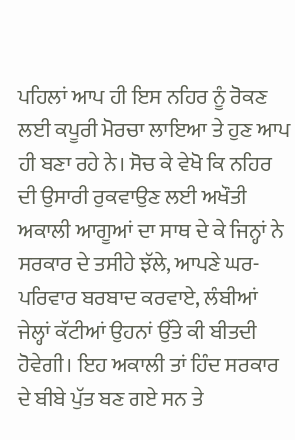ਪਹਿਲਾਂ ਆਪ ਹੀ ਇਸ ਨਹਿਰ ਨੂੰ ਰੋਕਣ ਲਈ ਕਪੂਰੀ ਮੋਰਚਾ ਲਾਇਆ ਤੇ ਹੁਣ ਆਪ ਹੀ ਬਣਾ ਰਹੇ ਨੇ। ਸੋਚ ਕੇ ਵੇਖੋ ਕਿ ਨਹਿਰ ਦੀ ਉਸਾਰੀ ਰੁਕਵਾਉਣ ਲਈ ਅਖੌਤੀ ਅਕਾਲੀ ਆਗੂਆਂ ਦਾ ਸਾਥ ਦੇ ਕੇ ਜਿਨ੍ਹਾਂ ਨੇ ਸਰਕਾਰ ਦੇ ਤਸੀਹੇ ਝੱਲੇ, ਆਪਣੇ ਘਰ-ਪਰਿਵਾਰ ਬਰਬਾਦ ਕਰਵਾਏ, ਲੰਬੀਆਂ ਜੇਲ੍ਹਾਂ ਕੱਟੀਆਂ ਉਹਨਾਂ ਉੱਤੇ ਕੀ ਬੀਤਦੀ ਹੋਵੇਗੀ। ਇਹ ਅਕਾਲੀ ਤਾਂ ਹਿੰਦ ਸਰਕਾਰ ਦੇ ਬੀਬੇ ਪੁੱਤ ਬਣ ਗਏ ਸਨ ਤੇ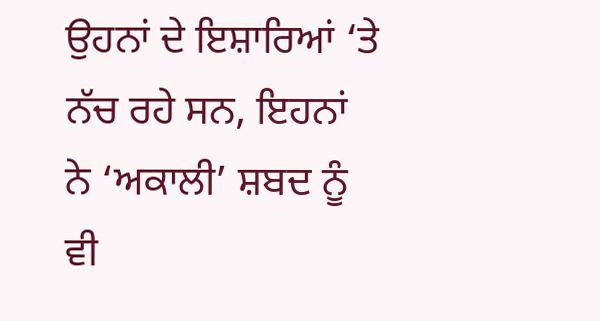ਉਹਨਾਂ ਦੇ ਇਸ਼ਾਰਿਆਂ ‘ਤੇ ਨੱਚ ਰਹੇ ਸਨ, ਇਹਨਾਂ ਨੇ ‘ਅਕਾਲੀ’ ਸ਼ਬਦ ਨੂੰ ਵੀ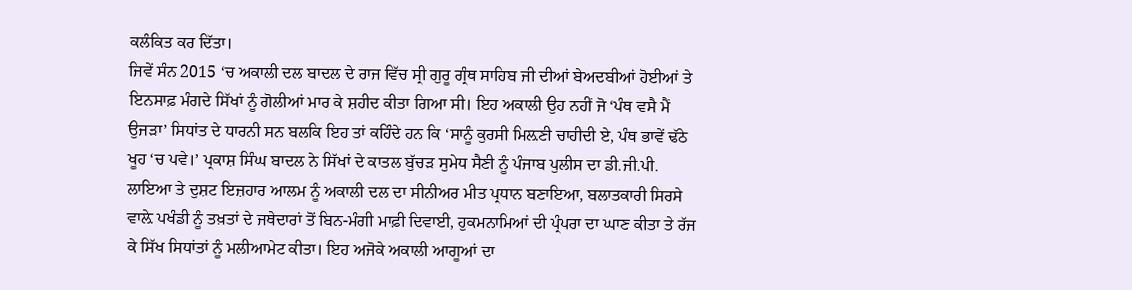ਕਲੰਕਿਤ ਕਰ ਦਿੱਤਾ।
ਜਿਵੇਂ ਸੰਨ 2015 ‘ਚ ਅਕਾਲੀ ਦਲ ਬਾਦਲ ਦੇ ਰਾਜ ਵਿੱਚ ਸ੍ਰੀ ਗੁਰੂ ਗ੍ਰੰਥ ਸਾਹਿਬ ਜੀ ਦੀਆਂ ਬੇਅਦਬੀਆਂ ਹੋਈਆਂ ਤੇ ਇਨਸਾਫ਼ ਮੰਗਦੇ ਸਿੱਖਾਂ ਨੂੰ ਗੋਲੀਆਂ ਮਾਰ ਕੇ ਸ਼ਹੀਦ ਕੀਤਾ ਗਿਆ ਸੀ। ਇਹ ਅਕਾਲੀ ਉਹ ਨਹੀਂ ਜੋ ‘ਪੰਥ ਵਸੈ ਮੈਂ ਉਜੜਾ’ ਸਿਧਾਂਤ ਦੇ ਧਾਰਨੀ ਸਨ ਬਲਕਿ ਇਹ ਤਾਂ ਕਹਿੰਦੇ ਹਨ ਕਿ ‘ਸਾਨੂੰ ਕੁਰਸੀ ਮਿਲ਼ਣੀ ਚਾਹੀਦੀ ਏ, ਪੰਥ ਭਾਵੇਂ ਢੱਠੇ ਖੂਹ ‘ਚ ਪਵੇ।’ ਪ੍ਰਕਾਸ਼ ਸਿੰਘ ਬਾਦਲ ਨੇ ਸਿੱਖਾਂ ਦੇ ਕਾਤਲ ਬੁੱਚੜ ਸੁਮੇਧ ਸੈਣੀ ਨੂੰ ਪੰਜਾਬ ਪੁਲੀਸ ਦਾ ਡੀ.ਜੀ.ਪੀ. ਲਾਇਆ ਤੇ ਦੁਸ਼ਟ ਇਜ਼ਹਾਰ ਆਲਮ ਨੂੰ ਅਕਾਲੀ ਦਲ ਦਾ ਸੀਨੀਅਰ ਮੀਤ ਪ੍ਰਧਾਨ ਬਣਾਇਆ, ਬਲਾਤਕਾਰੀ ਸਿਰਸੇ ਵਾਲ਼ੇ ਪਖੰਡੀ ਨੂੰ ਤਖ਼ਤਾਂ ਦੇ ਜਥੇਦਾਰਾਂ ਤੋਂ ਬਿਨ-ਮੰਗੀ ਮਾਫ਼ੀ ਦਿਵਾਈ, ਹੁਕਮਨਾਮਿਆਂ ਦੀ ਪ੍ਰੰਪਰਾ ਦਾ ਘਾਣ ਕੀਤਾ ਤੇ ਰੱਜ ਕੇ ਸਿੱਖ ਸਿਧਾਂਤਾਂ ਨੂੰ ਮਲੀਆਮੇਟ ਕੀਤਾ। ਇਹ ਅਜੋਕੇ ਅਕਾਲੀ ਆਗੂਆਂ ਦਾ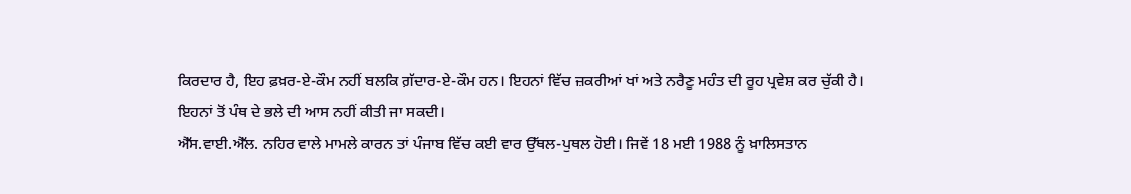ਕਿਰਦਾਰ ਹੈ, ਇਹ ਫ਼ਖ਼ਰ-ਏ-ਕੌਮ ਨਹੀਂ ਬਲਕਿ ਗ਼ੱਦਾਰ-ਏ-ਕੌਮ ਹਨ। ਇਹਨਾਂ ਵਿੱਚ ਜ਼ਕਰੀਆਂ ਖਾਂ ਅਤੇ ਨਰੈਣੂ ਮਹੰਤ ਦੀ ਰੂਹ ਪ੍ਰਵੇਸ਼ ਕਰ ਚੁੱਕੀ ਹੈ। ਇਹਨਾਂ ਤੋਂ ਪੰਥ ਦੇ ਭਲੇ ਦੀ ਆਸ ਨਹੀਂ ਕੀਤੀ ਜਾ ਸਕਦੀ।
ਐੱਸ.ਵਾਈ.ਐੱਲ. ਨਹਿਰ ਵਾਲੇ ਮਾਮਲੇ ਕਾਰਨ ਤਾਂ ਪੰਜਾਬ ਵਿੱਚ ਕਈ ਵਾਰ ਉੱਥਲ-ਪੁਥਲ ਹੋਈ। ਜਿਵੇਂ 18 ਮਈ 1988 ਨੂੰ ਖ਼ਾਲਿਸਤਾਨ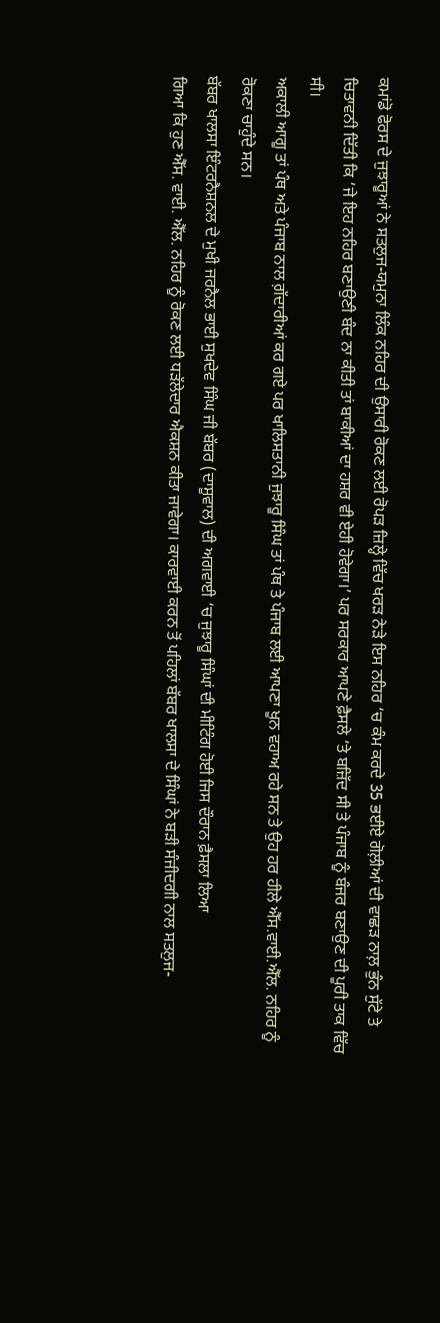ਕਮਾਂਡੋ ਫੋਰਸ ਦੇ ਜੁਝਾਰੂਆਂ ਨੇ ਸਤਲੁਜ-ਯਮੁਨਾ ਲਿੰਕ ਨਹਿਰ ਦੀ ਉਸਾਰੀ ਰੋਕਣ ਲਈ ਰੋਪੜ ਜ਼ਿਲ੍ਹੇ ਵਿੱਚ ਖਰੜ ਨੇੜੇ ਇਸ ਨਹਿਰ ‘ਚ ਕੰਮ ਕਰਦੇ 35 ਭਈਏ ਗੋਲ਼ੀਆਂ ਦੀ ਵਾਛੜ ਨਾਲ਼ ਭੁੰਨ ਸੁੱਟੇ ਤੇ ਚਿਤਾਵਨੀ ਦਿੱਤੀ ਕਿ ‘ਜੇ ਇਹ ਨਹਿਰ ਬਣਾਉਣੀ ਬੰਦ ਨਾ ਕੀਤੀ ਤਾਂ ਬਾਕੀਆਂ ਦਾ ਹਸ਼ਰ ਵੀ ਏਹੀ ਹੋਵੇਗਾ।’ ਪਰ ਸਰਕਾਰ ਆਪਣੇ ਫ਼ੈਸਲੇ ‘ਤੇ ਬਜ਼ਿੱਦ ਸੀ ਤੇ ਪੰਜਾਬ ਨੂੰ ਬੰਜਰ ਬਣਾਉਣ ਦੀ ਪੂਰੀ ਤਾਕ ਵਿੱਚ ਸੀ।
ਅਕਾਲੀ ਆਗੂ ਤਾਂ ਪੰਥ ਅਤੇ ਪੰਜਾਬ ਨਾਲ ਗ਼ੱਦਾਰੀਆਂ ਕਰ ਗਏ ਪਰ ਖਾਲਿਸਤਾਨੀ ਜੁਝਾਰੂ ਸਿੰਘ ਤਾਂ ਪੰਥ ਤੇ ਪੰਜਾਬ ਲਈ ਆਪਣਾ ਖੂਨ ਵਹਾਅ ਰਹੇ ਸਨ ਤੇ ਉਹ ਹਰ ਹੀਲੇ ਐੱਸ.ਵਾਈ.ਐੱਲ. ਨਹਿਰ ਨੂੰ ਰੋਕਣਾ ਚਾਹੁੰਦੇ ਸਨ।
ਬੱਬਰ ਖਾਲਸਾ ਇੰਟਰਨੈਸ਼ਨਲ ਦੇ ਮੁਖੀ ਜਰਨੈਲ ਭਾਈ ਸੁਖਦੇਵ ਸਿੰਘ ਜੀ ਬੱਬਰ (ਦਾਸੂਵਾਲ) ਦੀ ਅਗਵਾਈ ‘ਚ ਜੁਝਾਰੂ ਸਿੰਘਾਂ ਦੀ ਮੀਟਿੰਗ ਹੋਈ ਜਿਸ ਦੌਰਾਨ ਫ਼ੈਸਲਾ ਲਿਆ
ਗਿਆ ਕਿ ਹੁਣ ਐੱਸ. ਵਾਈ. ਐੱਲ. ਨਹਿਰ ਨੂੰ ਰੋਕਣ ਲਈ ਧੜੱਲੇਦਾਰ ਐਕਸ਼ਨ ਕੀਤਾ ਜਾਵੇਗਾ। ਕਾਰਵਾਈ ਕਰਨ ਤੋਂ ਪਹਿਲਾਂ ਬੱਬਰ ਖਾਲਸਾ ਦੇ ਸਿੰਘਾਂ ਨੇ ਬੜੀ ਸੰਜੀਦਗੀ ਨਾਲ ਸਤਲੁਜ-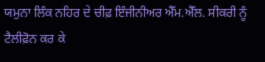ਯਮੁਨਾ ਲਿੰਕ ਨਹਿਰ ਦੇ ਚੀਫ਼ ਇੰਜੀਨੀਅਰ ਐੱਮ.ਐੱਲ. ਸੀਕਰੀ ਨੂੰ ਟੈਲੀਫ਼ੋਨ ਕਰ ਕੇ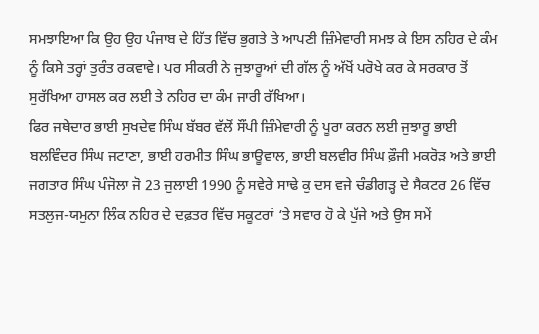ਸਮਝਾਇਆ ਕਿ ਉਹ ਉਹ ਪੰਜਾਬ ਦੇ ਹਿੱਤ ਵਿੱਚ ਭੁਗਤੇ ਤੇ ਆਪਣੀ ਜ਼ਿੰਮੇਵਾਰੀ ਸਮਝ ਕੇ ਇਸ ਨਹਿਰ ਦੇ ਕੰਮ ਨੂੰ ਕਿਸੇ ਤਰ੍ਹਾਂ ਤੁਰੰਤ ਰਕਵਾਵੇ। ਪਰ ਸੀਕਰੀ ਨੇ ਜੁਝਾਰੂਆਂ ਦੀ ਗੱਲ ਨੂੰ ਅੱਖੋਂ ਪਰੋਖੇ ਕਰ ਕੇ ਸਰਕਾਰ ਤੋਂ ਸੁਰੱਖਿਆ ਹਾਸਲ ਕਰ ਲਈ ਤੇ ਨਹਿਰ ਦਾ ਕੰਮ ਜਾਰੀ ਰੱਖਿਆ।
ਫਿਰ ਜਥੇਦਾਰ ਭਾਈ ਸੁਖਦੇਵ ਸਿੰਘ ਬੱਬਰ ਵੱਲੋਂ ਸੌਂਪੀ ਜ਼ਿੰਮੇਵਾਰੀ ਨੂੰ ਪੂਰਾ ਕਰਨ ਲਈ ਜੁਝਾਰੂ ਭਾਈ ਬਲਵਿੰਦਰ ਸਿੰਘ ਜਟਾਣਾ, ਭਾਈ ਹਰਮੀਤ ਸਿੰਘ ਭਾਊਵਾਲ, ਭਾਈ ਬਲਵੀਰ ਸਿੰਘ ਫ਼ੌਜੀ ਮਕਰੋੜ ਅਤੇ ਭਾਈ ਜਗਤਾਰ ਸਿੰਘ ਪੰਜੋਲਾ ਜੋ 23 ਜੁਲਾਈ 1990 ਨੂੰ ਸਵੇਰੇ ਸਾਢੇ ਕੁ ਦਸ ਵਜੇ ਚੰਡੀਗੜ੍ਹ ਦੇ ਸੈਕਟਰ 26 ਵਿੱਚ ਸਤਲੁਜ-ਯਮੁਨਾ ਲਿੰਕ ਨਹਿਰ ਦੇ ਦਫ਼ਤਰ ਵਿੱਚ ਸਕੂਟਰਾਂ ‘ਤੇ ਸਵਾਰ ਹੋ ਕੇ ਪੁੱਜੇ ਅਤੇ ਉਸ ਸਮੇਂ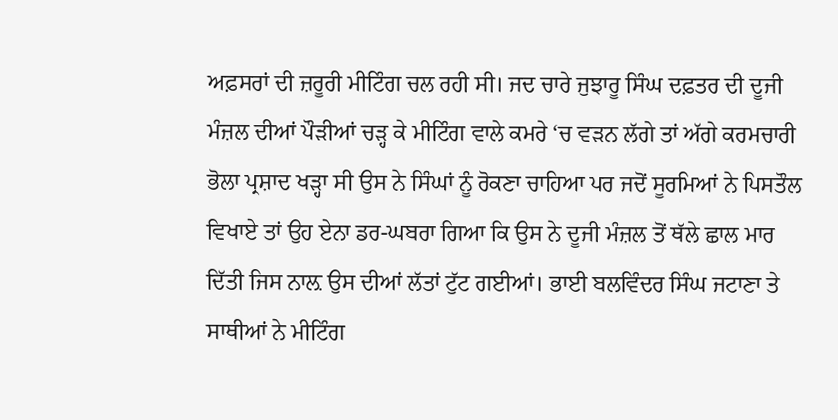ਅਫ਼ਸਰਾਂ ਦੀ ਜ਼ਰੂਰੀ ਮੀਟਿੰਗ ਚਲ ਰਹੀ ਸੀ। ਜਦ ਚਾਰੇ ਜੁਝਾਰੂ ਸਿੰਘ ਦਫ਼ਤਰ ਦੀ ਦੂਜੀ ਮੰਜ਼ਲ ਦੀਆਂ ਪੌੜੀਆਂ ਚੜ੍ਹ ਕੇ ਮੀਟਿੰਗ ਵਾਲੇ ਕਮਰੇ ‘ਚ ਵੜਨ ਲੱਗੇ ਤਾਂ ਅੱਗੇ ਕਰਮਚਾਰੀ ਭੋਲਾ ਪ੍ਰਸ਼ਾਦ ਖੜ੍ਹਾ ਸੀ ਉਸ ਨੇ ਸਿੰਘਾਂ ਨੂੰ ਰੋਕਣਾ ਚਾਹਿਆ ਪਰ ਜਦੋਂ ਸੂਰਮਿਆਂ ਨੇ ਪਿਸਤੌਲ ਵਿਖਾਏ ਤਾਂ ਉਹ ਏਨਾ ਡਰ-ਘਬਰਾ ਗਿਆ ਕਿ ਉਸ ਨੇ ਦੂਜੀ ਮੰਜ਼ਲ ਤੋਂ ਥੱਲੇ ਛਾਲ ਮਾਰ ਦਿੱਤੀ ਜਿਸ ਨਾਲ਼ ਉਸ ਦੀਆਂ ਲੱਤਾਂ ਟੁੱਟ ਗਈਆਂ। ਭਾਈ ਬਲਵਿੰਦਰ ਸਿੰਘ ਜਟਾਣਾ ਤੇ ਸਾਥੀਆਂ ਨੇ ਮੀਟਿੰਗ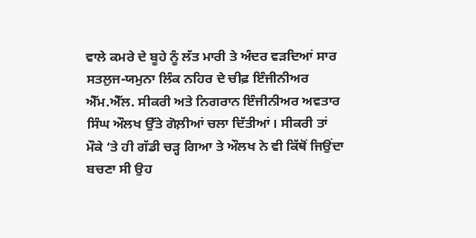ਵਾਲੇ ਕਮਰੇ ਦੇ ਬੂਹੇ ਨੂੰ ਲੱਤ ਮਾਰੀ ਤੇ ਅੰਦਰ ਵੜਦਿਆਂ ਸਾਰ ਸਤਲੁਜ-ਯਮੁਨਾ ਲਿੰਕ ਨਹਿਰ ਦੇ ਚੀਫ਼ ਇੰਜੀਨੀਅਰ ਐੱਮ.ਐੱਲ. ਸੀਕਰੀ ਅਤੇ ਨਿਗਰਾਨ ਇੰਜੀਨੀਅਰ ਅਵਤਾਰ ਸਿੰਘ ਔਲਖ ਉੱਤੇ ਗੋਲ਼ੀਆਂ ਚਲਾ ਦਿੱਤੀਆਂ। ਸੀਕਰੀ ਤਾਂ ਮੌਕੇ ‘ਤੇ ਹੀ ਗੱਡੀ ਚੜ੍ਹ ਗਿਆ ਤੇ ਔਲਖ ਨੇ ਵੀ ਕਿੱਥੋਂ ਜਿਉਂਦਾ ਬਚਣਾ ਸੀ ਉਹ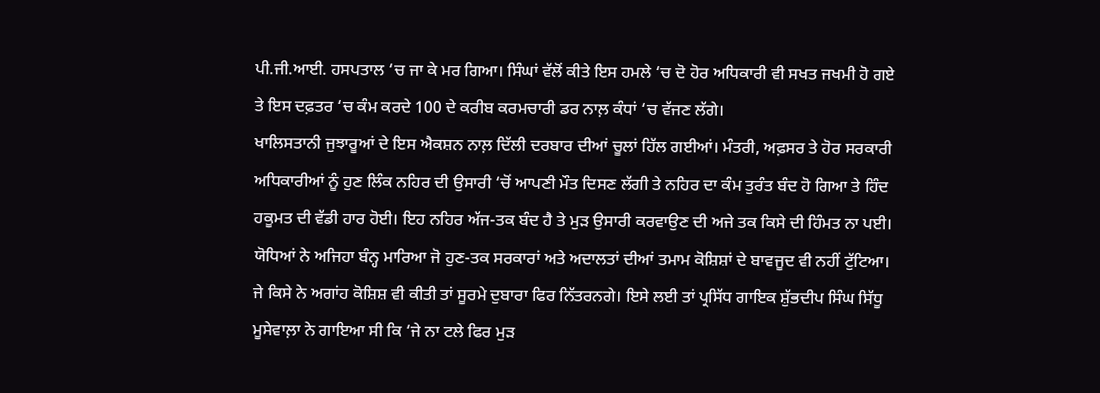ਪੀ.ਜੀ.ਆਈ. ਹਸਪਤਾਲ ‘ਚ ਜਾ ਕੇ ਮਰ ਗਿਆ। ਸਿੰਘਾਂ ਵੱਲੋਂ ਕੀਤੇ ਇਸ ਹਮਲੇ ‘ਚ ਦੋ ਹੋਰ ਅਧਿਕਾਰੀ ਵੀ ਸਖਤ ਜਖਮੀ ਹੋ ਗਏ ਤੇ ਇਸ ਦਫ਼ਤਰ ‘ਚ ਕੰਮ ਕਰਦੇ 100 ਦੇ ਕਰੀਬ ਕਰਮਚਾਰੀ ਡਰ ਨਾਲ਼ ਕੰਧਾਂ ‘ਚ ਵੱਜਣ ਲੱਗੇ।
ਖਾਲਿਸਤਾਨੀ ਜੁਝਾਰੂਆਂ ਦੇ ਇਸ ਐਕਸ਼ਨ ਨਾਲ਼ ਦਿੱਲੀ ਦਰਬਾਰ ਦੀਆਂ ਚੂਲਾਂ ਹਿੱਲ ਗਈਆਂ। ਮੰਤਰੀ, ਅਫ਼ਸਰ ਤੇ ਹੋਰ ਸਰਕਾਰੀ ਅਧਿਕਾਰੀਆਂ ਨੂੰ ਹੁਣ ਲਿੰਕ ਨਹਿਰ ਦੀ ਉਸਾਰੀ ‘ਚੋਂ ਆਪਣੀ ਮੌਤ ਦਿਸਣ ਲੱਗੀ ਤੇ ਨਹਿਰ ਦਾ ਕੰਮ ਤੁਰੰਤ ਬੰਦ ਹੋ ਗਿਆ ਤੇ ਹਿੰਦ ਹਕੂਮਤ ਦੀ ਵੱਡੀ ਹਾਰ ਹੋਈ। ਇਹ ਨਹਿਰ ਅੱਜ-ਤਕ ਬੰਦ ਹੈ ਤੇ ਮੁੜ ਉਸਾਰੀ ਕਰਵਾਉਣ ਦੀ ਅਜੇ ਤਕ ਕਿਸੇ ਦੀ ਹਿੰਮਤ ਨਾ ਪਈ। ਯੋਧਿਆਂ ਨੇ ਅਜਿਹਾ ਬੰਨ੍ਹ ਮਾਰਿਆ ਜੋ ਹੁਣ-ਤਕ ਸਰਕਾਰਾਂ ਅਤੇ ਅਦਾਲਤਾਂ ਦੀਆਂ ਤਮਾਮ ਕੋਸ਼ਿਸ਼ਾਂ ਦੇ ਬਾਵਜੂਦ ਵੀ ਨਹੀਂ ਟੁੱਟਿਆ। ਜੇ ਕਿਸੇ ਨੇ ਅਗਾਂਹ ਕੋਸ਼ਿਸ਼ ਵੀ ਕੀਤੀ ਤਾਂ ਸੂਰਮੇ ਦੁਬਾਰਾ ਫਿਰ ਨਿੱਤਰਨਗੇ। ਇਸੇ ਲਈ ਤਾਂ ਪ੍ਰਸਿੱਧ ਗਾਇਕ ਸ਼ੁੱਭਦੀਪ ਸਿੰਘ ਸਿੱਧੂ ਮੂਸੇਵਾਲ਼ਾ ਨੇ ਗਾਇਆ ਸੀ ਕਿ ‘ਜੇ ਨਾ ਟਲੇ ਫਿਰ ਮੁੜ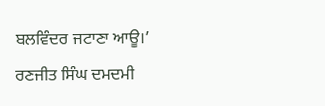ਬਲਵਿੰਦਰ ਜਟਾਣਾ ਆਊ।’
ਰਣਜੀਤ ਸਿੰਘ ਦਮਦਮੀ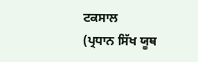ਟਕਸਾਲ
(ਪ੍ਰਧਾਨ ਸਿੱਖ ਯੂਥ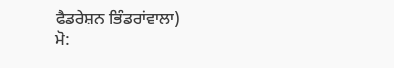ਫੈਡਰੇਸ਼ਨ ਭਿੰਡਰਾਂਵਾਲਾ)
ਮੋ: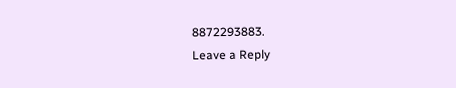8872293883.
Leave a Reply